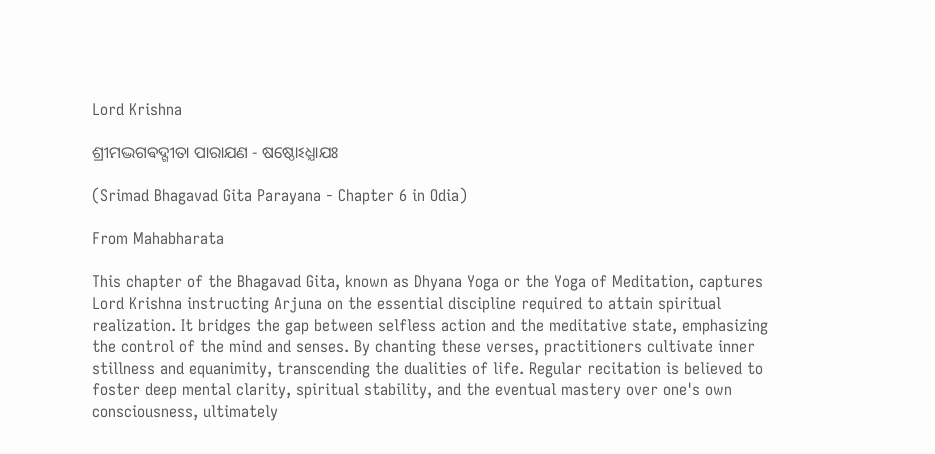Lord Krishna

ଶ୍ରୀମଦ୍ଭଗଵଦ୍ଗୀତା ପାରାଯଣ - ଷଷ୍ଠୋଽଧ୍ଯାଯଃ

(Srimad Bhagavad Gita Parayana - Chapter 6 in Odia)

From Mahabharata

This chapter of the Bhagavad Gita, known as Dhyana Yoga or the Yoga of Meditation, captures Lord Krishna instructing Arjuna on the essential discipline required to attain spiritual realization. It bridges the gap between selfless action and the meditative state, emphasizing the control of the mind and senses. By chanting these verses, practitioners cultivate inner stillness and equanimity, transcending the dualities of life. Regular recitation is believed to foster deep mental clarity, spiritual stability, and the eventual mastery over one's own consciousness, ultimately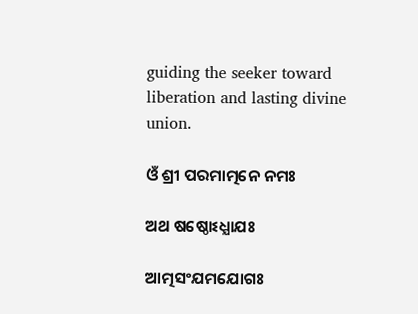guiding the seeker toward liberation and lasting divine union.

ଓଁ ଶ୍ରୀ ପରମାତ୍ମନେ ନମଃ

ଅଥ ଷଷ୍ଠୋଽଧ୍ଯାଯଃ

ଆତ୍ମସଂଯମଯୋଗଃ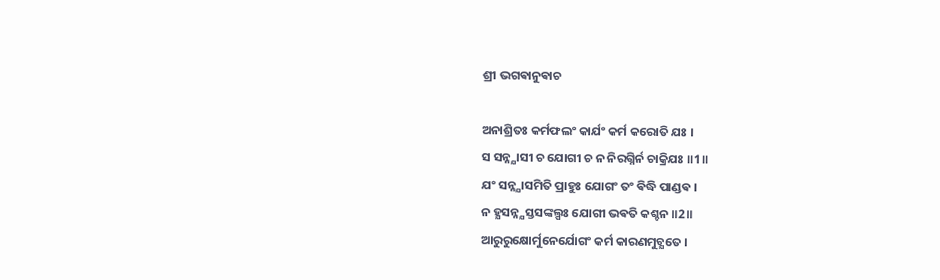ଶ୍ରୀ ଭଗଵାନୁଵାଚ

ଅନାଶ୍ରିତଃ କର୍ମଫଲଂ କାର୍ଯଂ କର୍ମ କରୋତି ଯଃ ।
ସ ସନ୍ନ୍ଯାସୀ ଚ ଯୋଗୀ ଚ ନ ନିରଗ୍ନିର୍ନ ଚାକ୍ରିଯଃ ॥1॥
ଯଂ ସନ୍ନ୍ଯାସମିତି ପ୍ରାହୁଃ ଯୋଗଂ ତଂ ଵିଦ୍ଧି ପାଣ୍ଡଵ ।
ନ ହ୍ଯସନ୍ନ୍ଯସ୍ତସଙ୍କଲ୍ପଃ ଯୋଗୀ ଭଵତି କଶ୍ଚନ ॥2॥
ଆରୁରୁକ୍ଷୋର୍ମୁନେର୍ଯୋଗଂ କର୍ମ କାରଣମୁଚ୍ଯତେ ।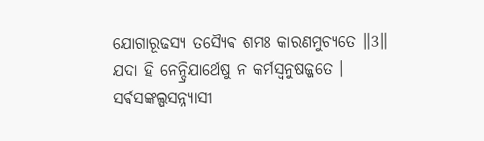ଯୋଗାରୂଢସ୍ଯ ତସ୍ଯୈଵ ଶମଃ କାରଣମୁଚ୍ଯତେ ॥3॥
ଯଦା ହି ନେନ୍ଦ୍ରିଯାର୍ଥେଷୁ ନ କର୍ମସ୍ଵନୁଷଜ୍ଜତେ ।
ସର୍ଵସଙ୍କଲ୍ପସନ୍ନ୍ଯାସୀ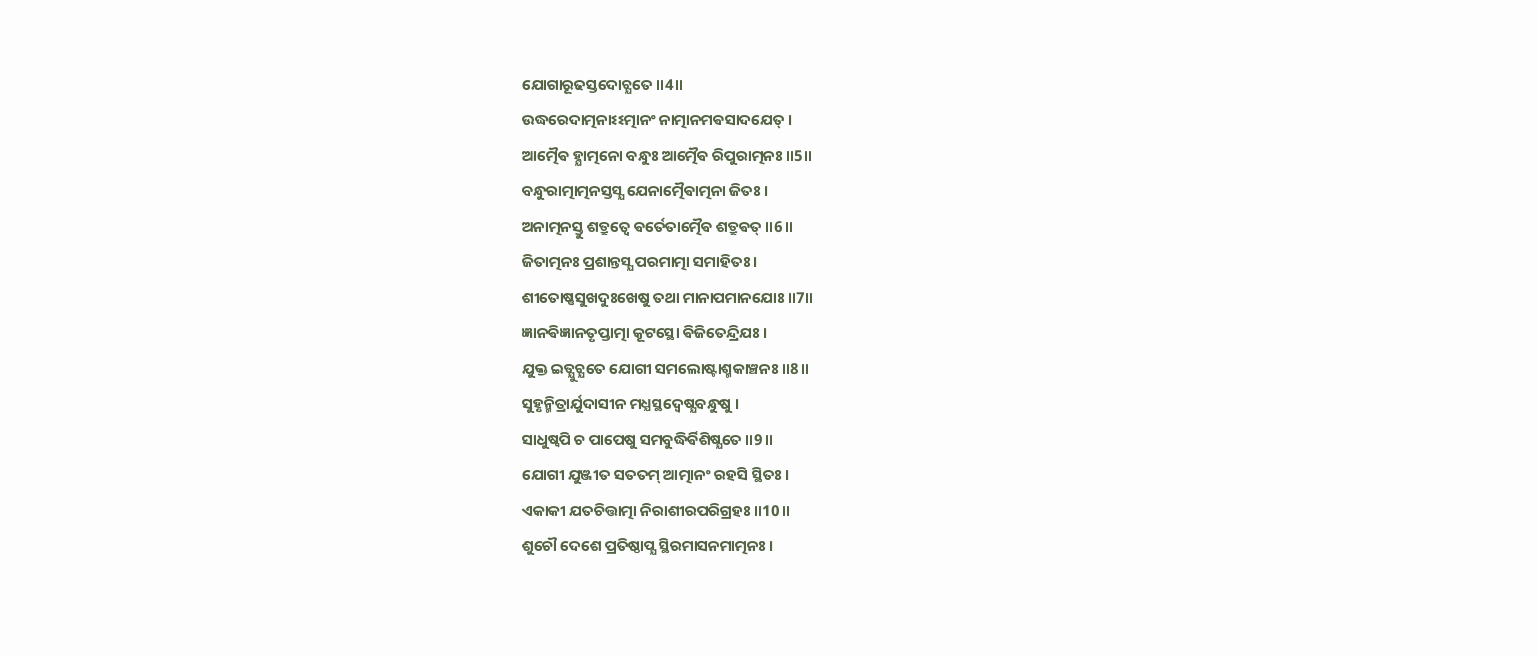ଯୋଗାରୂଢସ୍ତଦୋଚ୍ଯତେ ॥4॥
ଉଦ୍ଧରେଦାତ୍ମନାଽଽତ୍ମାନଂ ନାତ୍ମାନମଵସାଦଯେତ୍ ।
ଆତ୍ମୈଵ ହ୍ଯାତ୍ମନୋ ବନ୍ଧୁଃ ଆତ୍ମୈଵ ରିପୁରାତ୍ମନଃ ॥5॥
ବନ୍ଧୁରାତ୍ମାତ୍ମନସ୍ତସ୍ଯ ଯେନାତ୍ମୈଵାତ୍ମନା ଜିତଃ ।
ଅନାତ୍ମନସ୍ତୁ ଶତ୍ରୁତ୍ଵେ ଵର୍ତେତାତ୍ମୈଵ ଶତ୍ରୁଵତ୍ ॥6॥
ଜିତାତ୍ମନଃ ପ୍ରଶାନ୍ତସ୍ଯ ପରମାତ୍ମା ସମାହିତଃ ।
ଶୀତୋଷ୍ଣସୁଖଦୁଃଖେଷୁ ତଥା ମାନାପମାନଯୋଃ ॥7॥
ଜ୍ଞାନଵିଜ୍ଞାନତୃପ୍ତାତ୍ମା କୂଟସ୍ଥୋ ଵିଜିତେନ୍ଦ୍ରିଯଃ ।
ଯୁକ୍ତ ଇତ୍ଯୁଚ୍ଯତେ ଯୋଗୀ ସମଲୋଷ୍ଟାଶ୍ମକାଞ୍ଚନଃ ॥8॥
ସୁହୃନ୍ମିତ୍ରାର୍ଯୁଦାସୀନ ମଧ୍ଯସ୍ଥଦ୍ଵେଷ୍ଯବନ୍ଧୁଷୁ ।
ସାଧୁଷ୍ଵପି ଚ ପାପେଷୁ ସମବୁଦ୍ଧିର୍ଵିଶିଷ୍ଯତେ ॥9॥
ଯୋଗୀ ଯୁଞ୍ଜୀତ ସତତମ୍ ଆତ୍ମାନଂ ରହସି ସ୍ଥିତଃ ।
ଏକାକୀ ଯତଚିତ୍ତାତ୍ମା ନିରାଶୀରପରିଗ୍ରହଃ ॥10॥
ଶୁଚୌ ଦେଶେ ପ୍ରତିଷ୍ଠାପ୍ଯ ସ୍ଥିରମାସନମାତ୍ମନଃ ।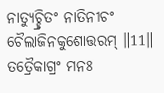ନାତ୍ଯୁଚ୍ଛ୍ରିତଂ ନାତିନୀଚଂ ଚୈଲାଜିନକୁଶୋତ୍ତରମ୍ ॥11॥
ତତ୍ରୈକାଗ୍ରଂ ମନଃ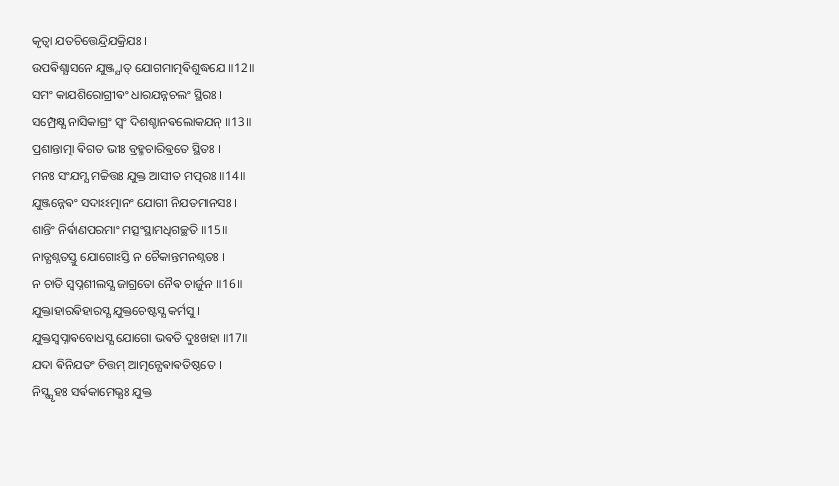କୃତ୍ଵା ଯତଚିତ୍ତେନ୍ଦ୍ରିଯକ୍ରିଯଃ ।
ଉପଵିଶ୍ଯାସନେ ଯୁଞ୍ଜ୍ଯାତ୍ ଯୋଗମାତ୍ମଵିଶୁଦ୍ଧଯେ ॥12॥
ସମଂ କାଯଶିରୋଗ୍ରୀଵଂ ଧାରଯନ୍ନଚଲଂ ସ୍ଥିରଃ ।
ସମ୍ପ୍ରେକ୍ଷ୍ଯ ନାସିକାଗ୍ରଂ ସ୍ଵଂ ଦିଶଶ୍ଚାନଵଲୋକଯନ୍ ॥13॥
ପ୍ରଶାନ୍ତାତ୍ମା ଵିଗତ ଭୀଃ ବ୍ରହ୍ମଚାରିଵ୍ରତେ ସ୍ଥିତଃ ।
ମନଃ ସଂଯମ୍ଯ ମଚ୍ଚିତ୍ତଃ ଯୁକ୍ତ ଆସୀତ ମତ୍ପରଃ ॥14॥
ଯୁଞ୍ଜନ୍ନେଵଂ ସଦାଽଽତ୍ମାନଂ ଯୋଗୀ ନିଯତମାନସଃ ।
ଶାନ୍ତିଂ ନିର୍ଵାଣପରମାଂ ମତ୍ସଂସ୍ଥାମଧିଗଚ୍ଛତି ॥15॥
ନାତ୍ଯଶ୍ନତସ୍ତୁ ଯୋଗୋଽସ୍ତି ନ ଚୈକାନ୍ତମନଶ୍ନତଃ ।
ନ ଚାତି ସ୍ଵପ୍ନଶୀଲସ୍ଯ ଜାଗ୍ରତୋ ନୈଵ ଚାର୍ଜୁନ ॥16॥
ଯୁକ୍ତାହାରଵିହାରସ୍ଯ ଯୁକ୍ତଚେଷ୍ଟସ୍ଯ କର୍ମସୁ ।
ଯୁକ୍ତସ୍ଵପ୍ନାଵବୋଧସ୍ଯ ଯୋଗୋ ଭଵତି ଦୁଃଖହା ॥17॥
ଯଦା ଵିନିଯତଂ ଚିତ୍ତମ୍ ଆତ୍ମନ୍ଯେଵାଵତିଷ୍ଠତେ ।
ନିସ୍ସ୍ପୃହଃ ସର୍ଵକାମେଭ୍ଯଃ ଯୁକ୍ତ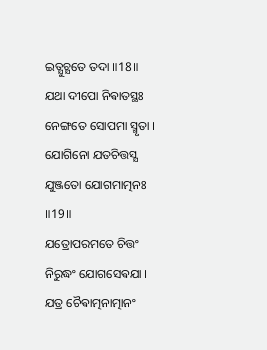ଇତ୍ଯୁଚ୍ଯତେ ତଦା ॥18॥
ଯଥା ଦୀପୋ ନିଵାତସ୍ଥଃ ନେଙ୍ଗତେ ସୋପମା ସ୍ମୃତା ।
ଯୋଗିନୋ ଯତଚିତ୍ତସ୍ଯ ଯୁଞ୍ଜତୋ ଯୋଗମାତ୍ମନଃ ॥19॥
ଯତ୍ରୋପରମତେ ଚିତ୍ତଂ ନିରୁଦ୍ଧଂ ଯୋଗସେଵଯା ।
ଯତ୍ର ଚୈଵାତ୍ମନାତ୍ମାନଂ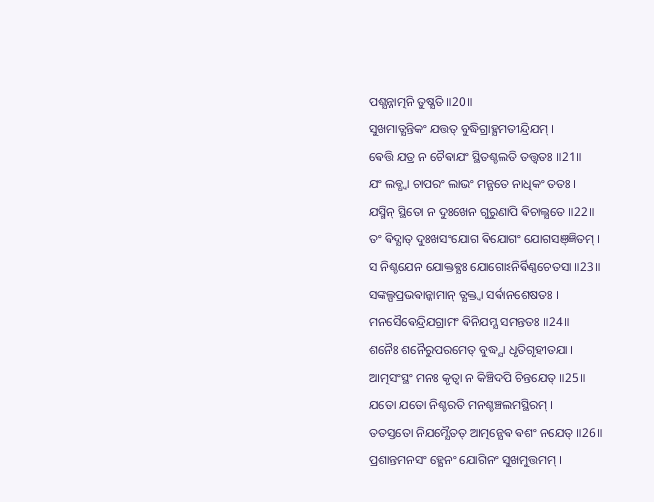ପଶ୍ଯନ୍ନାତ୍ମନି ତୁଷ୍ଯତି ॥20॥
ସୁଖମାତ୍ଯନ୍ତିକଂ ଯତ୍ତତ୍ ବୁଦ୍ଧିଗ୍ରାହ୍ଯମତୀନ୍ଦ୍ରିଯମ୍ ।
ଵେତ୍ତି ଯତ୍ର ନ ଚୈଵାଯଂ ସ୍ଥିତଶ୍ଚଲତି ତତ୍ତ୍ଵତଃ ॥21॥
ଯଂ ଲବ୍ଧ୍ଵା ଚାପରଂ ଲାଭଂ ମନ୍ଯତେ ନାଧିକଂ ତତଃ ।
ଯସ୍ମିନ୍ ସ୍ଥିତୋ ନ ଦୁଃଖେନ ଗୁରୁଣାପି ଵିଚାଲ୍ଯତେ ॥22॥
ତଂ ଵିଦ୍ଯାତ୍ ଦୁଃଖସଂଯୋଗ ଵିଯୋଗଂ ଯୋଗସଞ୍ଜ୍ଞିତମ୍ ।
ସ ନିଶ୍ଚଯେନ ଯୋକ୍ତଵ୍ଯଃ ଯୋଗୋଽନିର୍ଵିଣ୍ଣଚେତସା ॥23॥
ସଙ୍କଲ୍ପପ୍ରଭଵାନ୍କାମାନ୍ ତ୍ଯକ୍ତ୍ଵା ସର୍ଵାନଶେଷତଃ ।
ମନସୈଵେନ୍ଦ୍ରିଯଗ୍ରାମଂ ଵିନିଯମ୍ଯ ସମନ୍ତତଃ ॥24॥
ଶନୈଃ ଶନୈରୁପରମେତ୍ ବୁଦ୍ଧ୍ଯା ଧୃତିଗୃହୀତଯା ।
ଆତ୍ମସଂସ୍ଥଂ ମନଃ କୃତ୍ଵା ନ କିଞ୍ଚିଦପି ଚିନ୍ତଯେତ୍ ॥25॥
ଯତୋ ଯତୋ ନିଶ୍ଚରତି ମନଶ୍ଚଞ୍ଚଲମସ୍ଥିରମ୍ ।
ତତସ୍ତତୋ ନିଯମ୍ଯୈତତ୍ ଆତ୍ମନ୍ଯେଵ ଵଶଂ ନଯେତ୍ ॥26॥
ପ୍ରଶାନ୍ତମନସଂ ହ୍ଯେନଂ ଯୋଗିନଂ ସୁଖମୁତ୍ତମମ୍ ।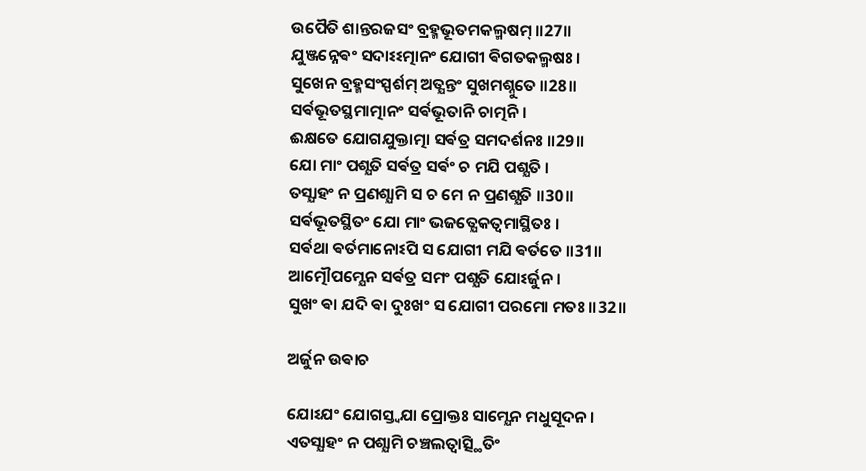ଉପୈତି ଶାନ୍ତରଜସଂ ବ୍ରହ୍ମଭୂତମକଲ୍ମଷମ୍ ॥27॥
ଯୁଞ୍ଜନ୍ନେଵଂ ସଦାଽଽତ୍ମାନଂ ଯୋଗୀ ଵିଗତକଲ୍ମଷଃ ।
ସୁଖେନ ବ୍ରହ୍ମସଂସ୍ପର୍ଶମ୍ ଅତ୍ଯନ୍ତଂ ସୁଖମଶ୍ନୁତେ ॥28॥
ସର୍ଵଭୂତସ୍ଥମାତ୍ମାନଂ ସର୍ଵଭୂତାନି ଚାତ୍ମନି ।
ଈକ୍ଷତେ ଯୋଗଯୁକ୍ତାତ୍ମା ସର୍ଵତ୍ର ସମଦର୍ଶନଃ ॥29॥
ଯୋ ମାଂ ପଶ୍ଯତି ସର୍ଵତ୍ର ସର୍ଵଂ ଚ ମଯି ପଶ୍ଯତି ।
ତସ୍ଯାହଂ ନ ପ୍ରଣଶ୍ଯାମି ସ ଚ ମେ ନ ପ୍ରଣଶ୍ଯତି ॥30॥
ସର୍ଵଭୂତସ୍ଥିତଂ ଯୋ ମାଂ ଭଜତ୍ଯେକତ୍ଵମାସ୍ଥିତଃ ।
ସର୍ଵଥା ଵର୍ତମାନୋଽପି ସ ଯୋଗୀ ମଯି ଵର୍ତତେ ॥31॥
ଆତ୍ମୌପମ୍ଯେନ ସର୍ଵତ୍ର ସମଂ ପଶ୍ଯତି ଯୋଽର୍ଜୁନ ।
ସୁଖଂ ଵା ଯଦି ଵା ଦୁଃଖଂ ସ ଯୋଗୀ ପରମୋ ମତଃ ॥32॥

ଅର୍ଜୁନ ଉଵାଚ

ଯୋଽଯଂ ଯୋଗସ୍ତ୍ଵଯା ପ୍ରୋକ୍ତଃ ସାମ୍ଯେନ ମଧୁସୂଦନ ।
ଏତସ୍ଯାହଂ ନ ପଶ୍ଯାମି ଚଞ୍ଚଲତ୍ଵାତ୍ସ୍ଥିତିଂ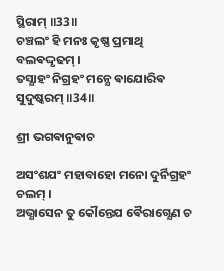ସ୍ଥିରାମ୍ ॥33॥
ଚଞ୍ଚଲଂ ହି ମନଃ କୃଷ୍ଣ ପ୍ରମାଥି ବଲଵଦ୍ଦୃଢମ୍ ।
ତସ୍ଯାହଂ ନିଗ୍ରହଂ ମନ୍ଯେ ଵାଯୋରିଵ ସୁଦୁଷ୍କରମ୍ ॥34॥

ଶ୍ରୀ ଭଗଵାନୁଵାଚ

ଅସଂଶଯଂ ମହାବାହୋ ମନୋ ଦୁର୍ନିଗ୍ରହଂ ଚଲମ୍ ।
ଅଭ୍ଯାସେନ ତୁ କୌନ୍ତେଯ ଵୈରାଗ୍ଯେଣ ଚ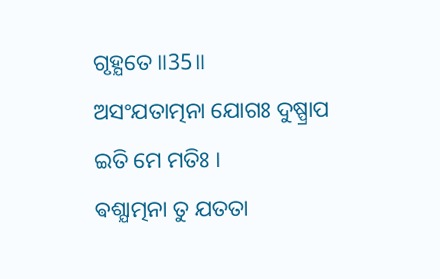ଗୃହ୍ଯତେ ॥35॥
ଅସଂଯତାତ୍ମନା ଯୋଗଃ ଦୁଷ୍ପ୍ରାପ ଇତି ମେ ମତିଃ ।
ଵଶ୍ଯାତ୍ମନା ତୁ ଯତତା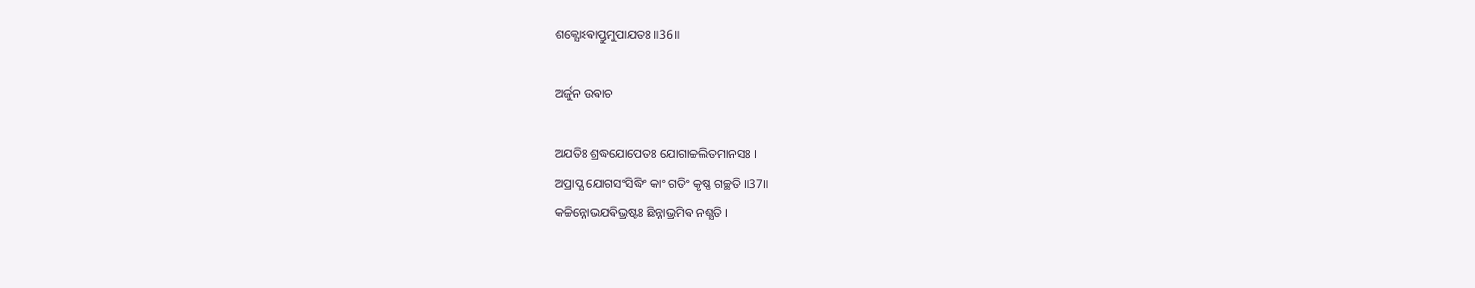ଶକ୍ଯୋଽଵାପ୍ତୁମୁପାଯତଃ ॥36॥

ଅର୍ଜୁନ ଉଵାଚ

ଅଯତିଃ ଶ୍ରଦ୍ଧଯୋପେତଃ ଯୋଗାଚ୍ଚଲିତମାନସଃ ।
ଅପ୍ରାପ୍ଯ ଯୋଗସଂସିଦ୍ଧିଂ କାଂ ଗତିଂ କୃଷ୍ଣ ଗଚ୍ଛତି ॥37॥
କଚ୍ଚିନ୍ନୋଭଯଵିଭ୍ରଷ୍ଟଃ ଛିନ୍ନାଭ୍ରମିଵ ନଶ୍ଯତି ।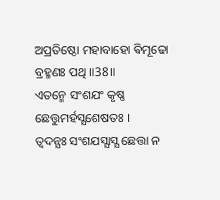ଅପ୍ରତିଷ୍ଠୋ ମହାବାହୋ ଵିମୂଢୋ ବ୍ରହ୍ମଣଃ ପଥି ॥38॥
ଏତନ୍ମେ ସଂଶଯଂ କୃଷ୍ଣ ଛେତ୍ତୁମର୍ହସ୍ଯଶେଷତଃ ।
ତ୍ଵଦନ୍ଯଃ ସଂଶଯସ୍ଯାସ୍ଯ ଛେତ୍ତା ନ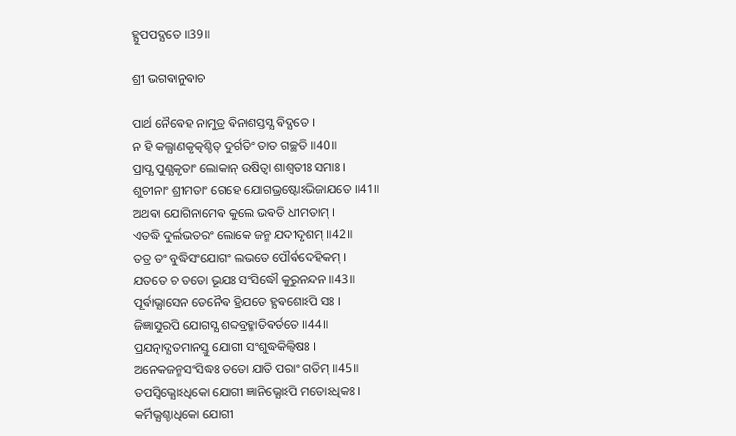ହ୍ଯୁପପଦ୍ଯତେ ॥39॥

ଶ୍ରୀ ଭଗଵାନୁଵାଚ

ପାର୍ଥ ନୈଵେହ ନାମୁତ୍ର ଵିନାଶସ୍ତସ୍ଯ ଵିଦ୍ଯତେ ।
ନ ହି କଲ୍ଯାଣକୃତ୍କଶ୍ଚିତ୍ ଦୁର୍ଗତିଂ ତାତ ଗଚ୍ଛତି ॥40॥
ପ୍ରାପ୍ଯ ପୁଣ୍ଯକୃତାଂ ଲୋକାନ୍ ଉଷିତ୍ଵା ଶାଶ୍ଵତୀଃ ସମାଃ ।
ଶୁଚୀନାଂ ଶ୍ରୀମତାଂ ଗେହେ ଯୋଗଭ୍ରଷ୍ଟୋଽଭିଜାଯତେ ॥41॥
ଅଥଵା ଯୋଗିନାମେଵ କୁଲେ ଭଵତି ଧୀମତାମ୍ ।
ଏତଦ୍ଧି ଦୁର୍ଲଭତରଂ ଲୋକେ ଜନ୍ମ ଯଦୀଦୃଶମ୍ ॥42॥
ତତ୍ର ତଂ ବୁଦ୍ଧିସଂଯୋଗଂ ଲଭତେ ପୌର୍ଵଦେହିକମ୍ ।
ଯତତେ ଚ ତତୋ ଭୂଯଃ ସଂସିଦ୍ଧୌ କୁରୁନନ୍ଦନ ॥43॥
ପୂର୍ଵାଭ୍ଯାସେନ ତେନୈଵ ହ୍ରିଯତେ ହ୍ଯଵଶୋଽପି ସଃ ।
ଜିଜ୍ଞାସୁରପି ଯୋଗସ୍ଯ ଶବ୍ଦବ୍ରହ୍ମାତିଵର୍ତତେ ॥44॥
ପ୍ରଯତ୍ନାଦ୍ଯତମାନସ୍ତୁ ଯୋଗୀ ସଂଶୁଦ୍ଧକିଲ୍ବିଷଃ ।
ଅନେକଜନ୍ମସଂସିଦ୍ଧଃ ତତୋ ଯାତି ପରାଂ ଗତିମ୍ ॥45॥
ତପସ୍ଵିଭ୍ଯୋଽଧିକୋ ଯୋଗୀ ଜ୍ଞାନିଭ୍ଯୋଽପି ମତୋଽଧିକଃ ।
କର୍ମିଭ୍ଯଶ୍ଚାଧିକୋ ଯୋଗୀ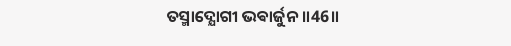ତସ୍ମାଦ୍ଯୋଗୀ ଭଵାର୍ଜୁନ ॥46॥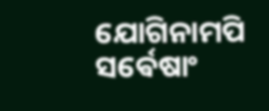ଯୋଗିନାମପି ସର୍ଵେଷାଂ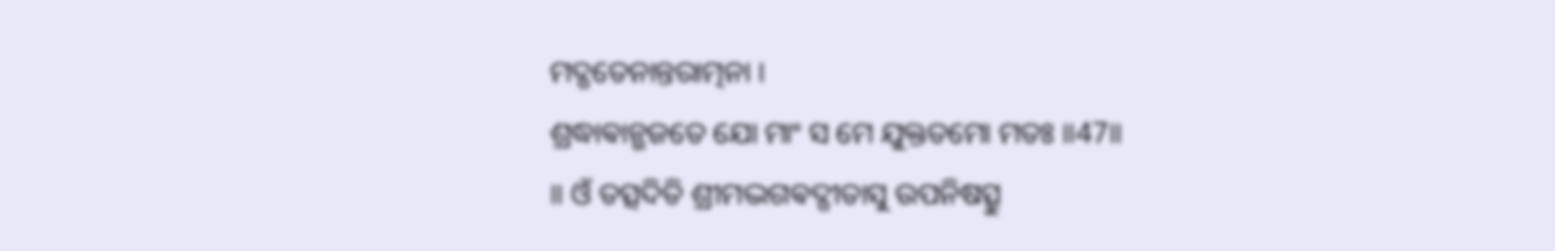ମଦ୍ଗତେନାନ୍ତରାତ୍ମନା ।
ଶ୍ରଦ୍ଧାଵାନ୍ଭଜତେ ଯୋ ମାଂ ସ ମେ ଯୁକ୍ତତମୋ ମତଃ ॥47॥
॥ ଓଁ ତତ୍ସଦିତି ଶ୍ରୀମଦ୍ଭଗଵଦ୍ଗୀତାସୁ ଉପନିଷତ୍ସୁ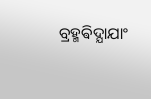ବ୍ରହ୍ମଵିଦ୍ଯାଯାଂ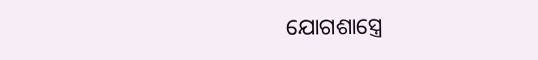ଯୋଗଶାସ୍ତ୍ରେ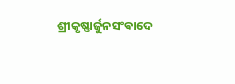ଶ୍ରୀକୃଷ୍ଣାର୍ଜୁନସଂଵାଦେ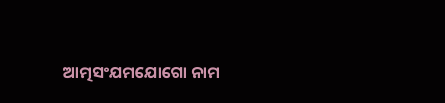ଆତ୍ମସଂଯମଯୋଗୋ ନାମ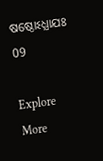ଷଷ୍ଠୋଽଧ୍ଯାଯଃ 09

Explore More